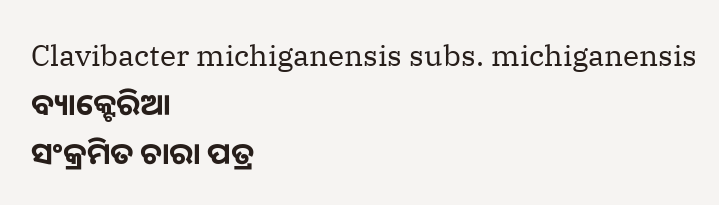Clavibacter michiganensis subs. michiganensis
ବ୍ୟାକ୍ଟେରିଆ
ସଂକ୍ରମିତ ଚାରା ପତ୍ର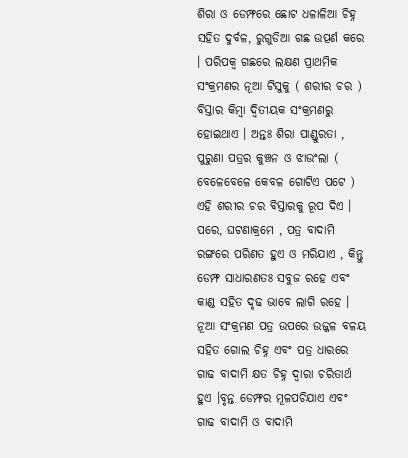ଶିରା ଓ ଡେମ୍ଫରେ ଛୋଟ ଧଳାଳିଆ ଚିହ୍ନ ସହିତ ଦୁର୍ବଳ, ରୁଗୁଡିଆ ଗଛ ଉତ୍ପର୍ଣ କରେ । ପରିପକ୍ଵ ଗଛରେ ଲକ୍ଷଣ ପ୍ରାଥମିକ ସଂକ୍ରମଣର ନୂଆ ଟିସୁକୁ ( ଶରୀର ଚର ) ବିସ୍ତାର କିମ୍ବା ଦ୍ଵିତୀୟକ ସଂକ୍ରମଣରୁ ହୋଇଥାଏ । ଅନ୍ତଃ ଶିରା ପାଣ୍ଡୁରତା , ପୁରୁଣା ପତ୍ରର କୁଞ୍ଚନ ଓ ଝାଉଂଲା ( ବେଳେବେଳେ କେବଳ ଗୋଟିଏ ପଟେ ) ଏହି ଶରୀର ଚର ବିସ୍ତାରକୁ ରୂପ ଦିଏ । ପରେ, ଘଟଣାକ୍ରମେ , ପତ୍ର ବାଦାମି ରଙ୍ଗରେ ପରିଣତ ହୁଏ ଓ ମରିଯାଏ , କିନ୍ତୁ ଡେମ୍ଫ ସାଧାରଣତଃ ସବୁଜ ରହେ ଏବଂ କାଣ୍ଡ ସହିତ ଦୃଢ ଭାବେ ଲାଗି ରହେ । ନୂଆ ସଂକ୍ରମଣ ପତ୍ର ଉପରେ ଉଜ୍ଜଳ ବଳୟ ସହିତ ଗୋଲ ଚିହ୍ନ ଏବଂ ପତ୍ର ଧାରରେ ଗାଢ ବାଦାମି କ୍ଷତ ଚିହ୍ନ ଦ୍ଵାରା ଚରିତାର୍ଥ ହୁଏ ।ବୃନ୍ତ ଡେମ୍ଫର ମୂଳପଚିଯାଏ ଏବଂ ଗାଢ ବାଦାମି ଓ ବାଦାମି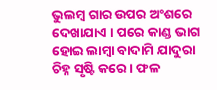ଭୁଲମ୍ବ ଗାର ଉପର ଅଂଶରେ ଦେଖାଯାଏ । ପରେ କାଣ୍ଡ ଭାଗ ହୋଇ ଲାମ୍ବା ବାଦାମି ଯାଦୁରା ଚିହ୍ନ ସୃଷ୍ଟି କରେ । ଫଳ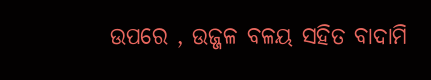ଉପରେ , ଉଜ୍ଜଳ ବଳୟ ସହିତ ବାଦାମି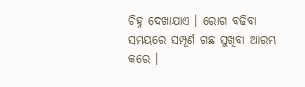ଚିହ୍ନ ଦେଖାଯାଏ । ରୋଗ ବଢିବା ସମୟରେ ସମ୍ପୂର୍ଣ ଗଛ ସୁଖିବା ଆରମ୍ଭ କରେ ।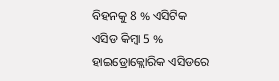ବିହନକୁ 8 % ଏସିଟିକ ଏସିଡ କିମ୍ବା 5 % ହାଇଡ୍ରୋକ୍ଲୋରିକ ଏସିଡରେ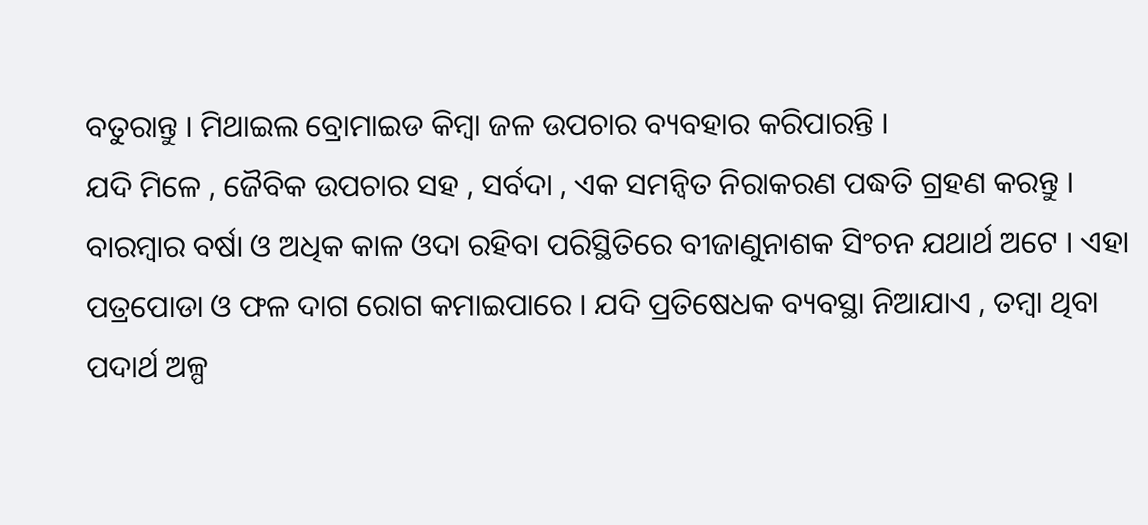ବତୁରାନ୍ତୁ । ମିଥାଇଲ ବ୍ରୋମାଇଡ କିମ୍ବା ଜଳ ଉପଚାର ବ୍ୟବହାର କରିପାରନ୍ତି ।
ଯଦି ମିଳେ , ଜୈବିକ ଉପଚାର ସହ , ସର୍ବଦା , ଏକ ସମନ୍ଵିତ ନିରାକରଣ ପଦ୍ଧତି ଗ୍ରହଣ କରନ୍ତୁ । ବାରମ୍ବାର ବର୍ଷା ଓ ଅଧିକ କାଳ ଓଦା ରହିବା ପରିସ୍ଥିତିରେ ବୀଜାଣୁନାଶକ ସିଂଚନ ଯଥାର୍ଥ ଅଟେ । ଏହା ପତ୍ରପୋଡା ଓ ଫଳ ଦାଗ ରୋଗ କମାଇପାରେ । ଯଦି ପ୍ରତିଷେଧକ ବ୍ୟବସ୍ଥା ନିଆଯାଏ , ତମ୍ବା ଥିବା ପଦାର୍ଥ ଅଳ୍ପ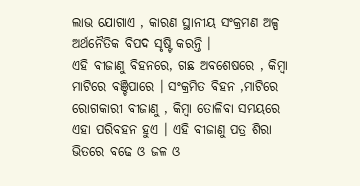ଲାଭ ଯୋଗାଏ , କାରଣ ସ୍ଥାନୀୟ ସଂକ୍ରମଣ ଅଳ୍ପ ଅର୍ଥନୈତିକ ବିପଦ ସୃଷ୍ଟି କରନ୍ତି ।
ଏହି ବୀଜାଣୁ ବିହନରେ, ଗଛ ଅବଶେଷରେ , କିମ୍ବା ମାଟିରେ ବଞ୍ଚିପାରେ । ସଂକ୍ରମିତ ବିହନ ,ମାଟିରେ ରୋଗକାରୀ ବୀଜାଣୁ , କିମ୍ବା ତୋଳିବା ସମୟରେ ଏହା ପରିବହନ ହୁଏ । ଏହି ବୀଜାଣୁ ପତ୍ର ଶିରା ଭିତରେ ବଢେ ଓ ଜଳ ଓ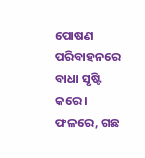ପୋଷଣ ପରିବାହନରେ ବାଧା ସୃଷ୍ଟି କରେ । ଫଳରେ, ଗଛ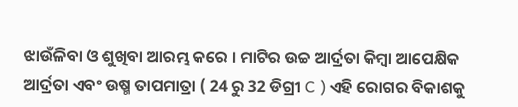ଝାଉଁଳିବା ଓ ଶୁଖିବା ଆରମ୍ଭ କରେ । ମାଟିର ଉଚ୍ଚ ଆର୍ଦ୍ରତା କିମ୍ବା ଆପେକ୍ଷିକ ଆର୍ଦ୍ରତା ଏବଂ ଉଷ୍ମ ତାପମାତ୍ରା ( 24 ରୁ 32 ଡିଗ୍ରୀ C ) ଏହି ରୋଗର ବିକାଶକୁ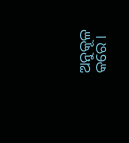ଅନୁକୂଳ କରେ ।